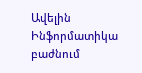Ավելին Ինֆորմատիկա բաժնում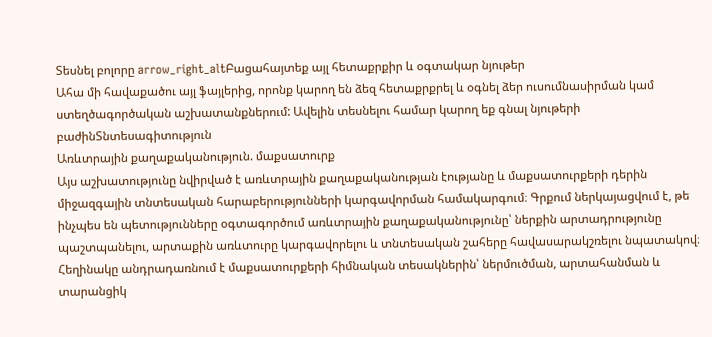Տեսնել բոլորը arrow_right_altԲացահայտեք այլ հետաքրքիր և օգտակար նյութեր
Ահա մի հավաքածու այլ ֆայլերից, որոնք կարող են ձեզ հետաքրքրել և օգնել ձեր ուսումնասիրման կամ ստեղծագործական աշխատանքներում: Ավելին տեսնելու համար կարող եք գնալ նյութերի բաժինՏնտեսագիտություն
Առևտրային քաղաքականություն. մաքսատուրք
Այս աշխատությունը նվիրված է առևտրային քաղաքականության էությանը և մաքսատուրքերի դերին միջազգային տնտեսական հարաբերությունների կարգավորման համակարգում։ Գրքում ներկայացվում է, թե ինչպես են պետությունները օգտագործում առևտրային քաղաքականությունը՝ ներքին արտադրությունը պաշտպանելու, արտաքին առևտուրը կարգավորելու և տնտեսական շահերը հավասարակշռելու նպատակով։ Հեղինակը անդրադառնում է մաքսատուրքերի հիմնական տեսակներին՝ ներմուծման, արտահանման և տարանցիկ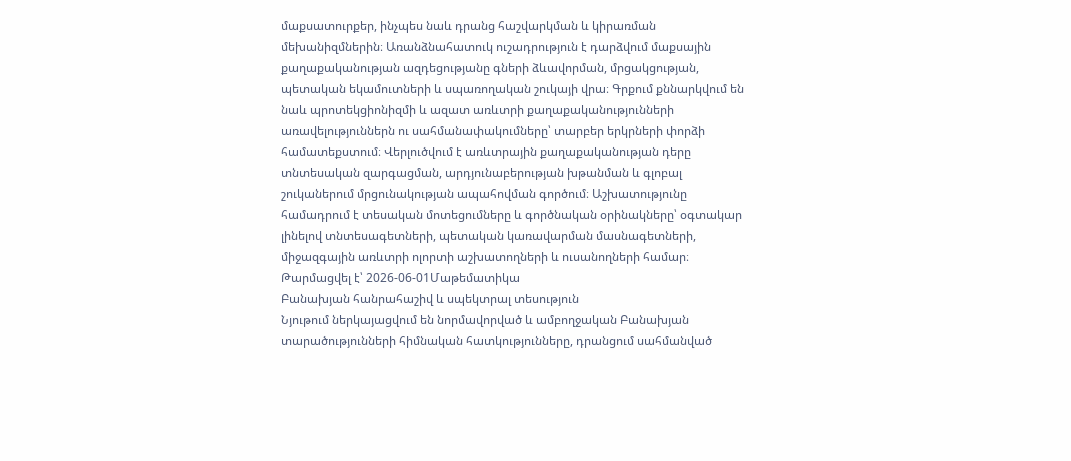մաքսատուրքեր, ինչպես նաև դրանց հաշվարկման և կիրառման մեխանիզմներին։ Առանձնահատուկ ուշադրություն է դարձվում մաքսային քաղաքականության ազդեցությանը գների ձևավորման, մրցակցության, պետական եկամուտների և սպառողական շուկայի վրա։ Գրքում քննարկվում են նաև պրոտեկցիոնիզմի և ազատ առևտրի քաղաքականությունների առավելություններն ու սահմանափակումները՝ տարբեր երկրների փորձի համատեքստում։ Վերլուծվում է առևտրային քաղաքականության դերը տնտեսական զարգացման, արդյունաբերության խթանման և գլոբալ շուկաներում մրցունակության ապահովման գործում։ Աշխատությունը համադրում է տեսական մոտեցումները և գործնական օրինակները՝ օգտակար լինելով տնտեսագետների, պետական կառավարման մասնագետների, միջազգային առևտրի ոլորտի աշխատողների և ուսանողների համար։
Թարմացվել է՝ 2026-06-01Մաթեմատիկա
Բանախյան հանրահաշիվ և սպեկտրալ տեսություն
Նյութում ներկայացվում են նորմավորված և ամբողջական Բանախյան տարածությունների հիմնական հատկությունները, դրանցում սահմանված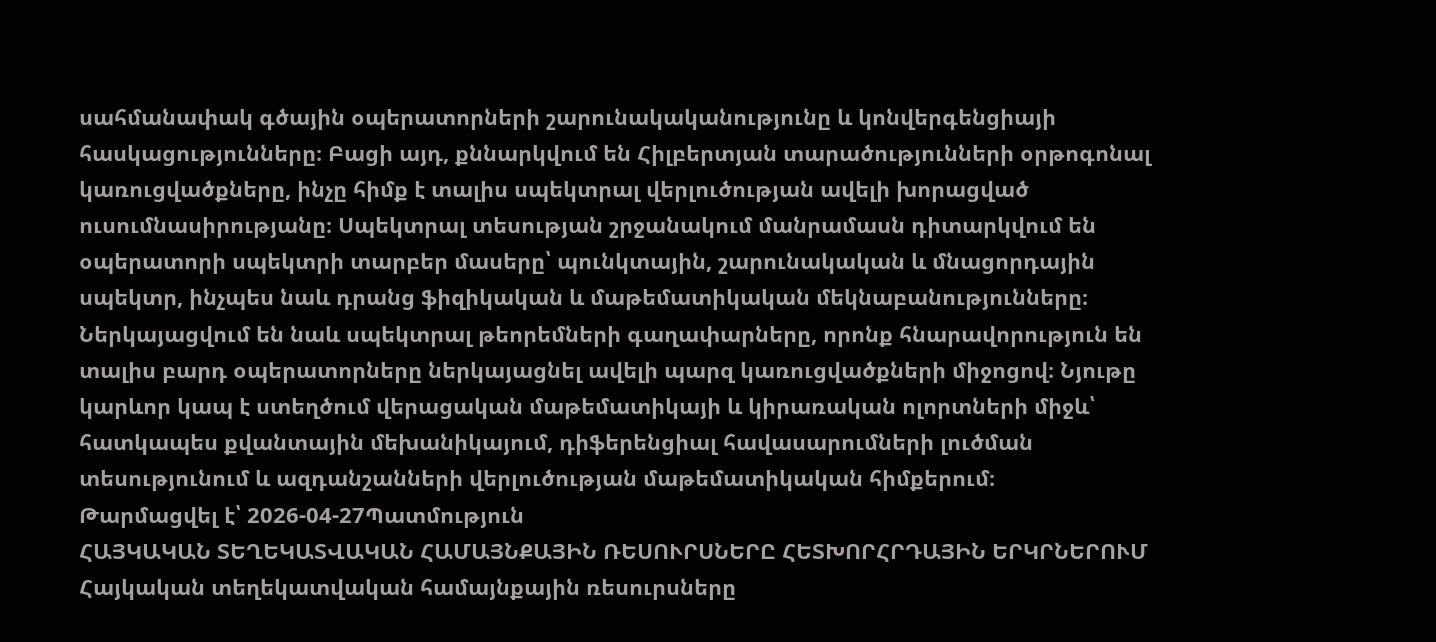սահմանափակ գծային օպերատորների շարունակականությունը և կոնվերգենցիայի հասկացությունները։ Բացի այդ, քննարկվում են Հիլբերտյան տարածությունների օրթոգոնալ կառուցվածքները, ինչը հիմք է տալիս սպեկտրալ վերլուծության ավելի խորացված ուսումնասիրությանը։ Սպեկտրալ տեսության շրջանակում մանրամասն դիտարկվում են օպերատորի սպեկտրի տարբեր մասերը՝ պունկտային, շարունակական և մնացորդային սպեկտր, ինչպես նաև դրանց ֆիզիկական և մաթեմատիկական մեկնաբանությունները։ Ներկայացվում են նաև սպեկտրալ թեորեմների գաղափարները, որոնք հնարավորություն են տալիս բարդ օպերատորները ներկայացնել ավելի պարզ կառուցվածքների միջոցով։ Նյութը կարևոր կապ է ստեղծում վերացական մաթեմատիկայի և կիրառական ոլորտների միջև՝ հատկապես քվանտային մեխանիկայում, դիֆերենցիալ հավասարումների լուծման տեսությունում և ազդանշանների վերլուծության մաթեմատիկական հիմքերում։
Թարմացվել է՝ 2026-04-27Պատմություն
ՀԱՅԿԱԿԱՆ ՏԵՂԵԿԱՏՎԱԿԱՆ ՀԱՄԱՅՆՔԱՅԻՆ ՌԵՍՈՒՐՍՆԵՐԸ ՀԵՏԽՈՐՀՐԴԱՅԻՆ ԵՐԿՐՆԵՐՈՒՄ
Հայկական տեղեկատվական համայնքային ռեսուրսները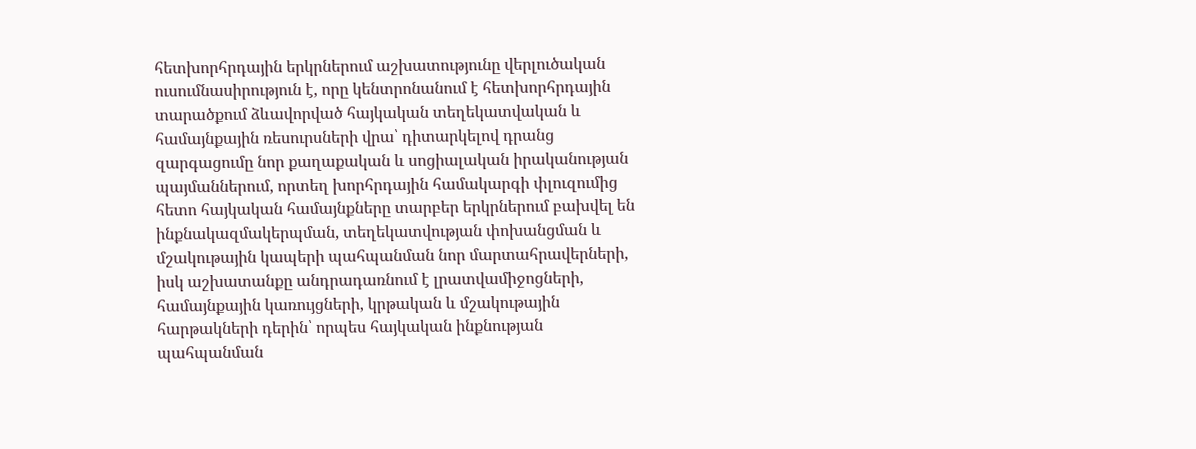հետխորհրդային երկրներում աշխատությունը վերլուծական ուսումնասիրություն է, որը կենտրոնանում է հետխորհրդային տարածքում ձևավորված հայկական տեղեկատվական և համայնքային ռեսուրսների վրա՝ դիտարկելով դրանց զարգացումը նոր քաղաքական և սոցիալական իրականության պայմաններում, որտեղ խորհրդային համակարգի փլուզումից հետո հայկական համայնքները տարբեր երկրներում բախվել են ինքնակազմակերպման, տեղեկատվության փոխանցման և մշակութային կապերի պահպանման նոր մարտահրավերների, իսկ աշխատանքը անդրադառնում է լրատվամիջոցների, համայնքային կառույցների, կրթական և մշակութային հարթակների դերին՝ որպես հայկական ինքնության պահպանման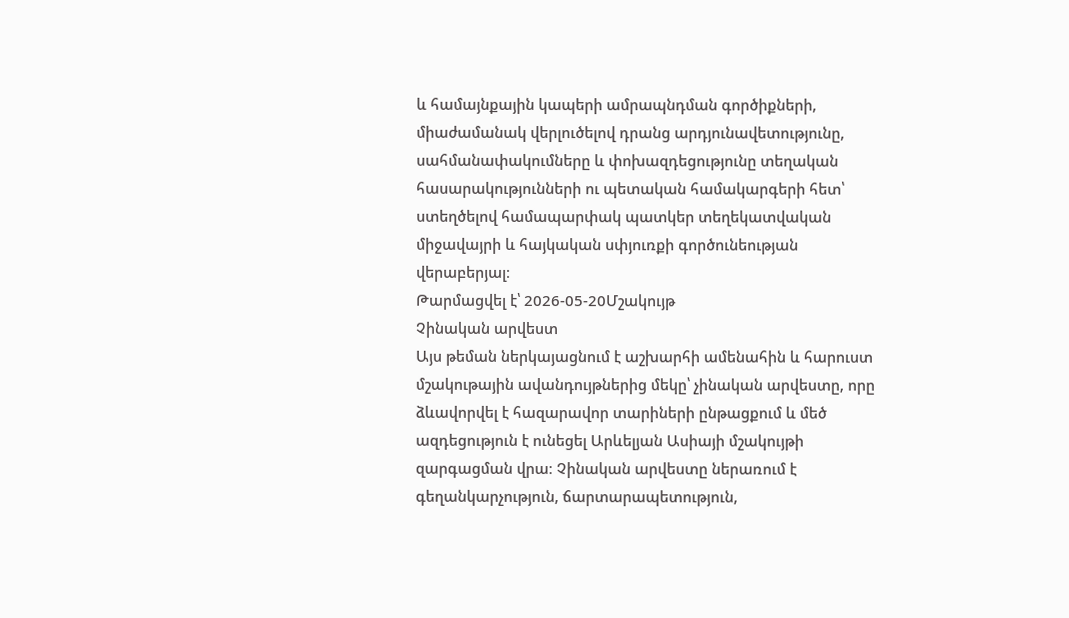և համայնքային կապերի ամրապնդման գործիքների, միաժամանակ վերլուծելով դրանց արդյունավետությունը, սահմանափակումները և փոխազդեցությունը տեղական հասարակությունների ու պետական համակարգերի հետ՝ ստեղծելով համապարփակ պատկեր տեղեկատվական միջավայրի և հայկական սփյուռքի գործունեության վերաբերյալ։
Թարմացվել է՝ 2026-05-20Մշակույթ
Չինական արվեստ
Այս թեման ներկայացնում է աշխարհի ամենահին և հարուստ մշակութային ավանդույթներից մեկը՝ չինական արվեստը, որը ձևավորվել է հազարավոր տարիների ընթացքում և մեծ ազդեցություն է ունեցել Արևելյան Ասիայի մշակույթի զարգացման վրա։ Չինական արվեստը ներառում է գեղանկարչություն, ճարտարապետություն,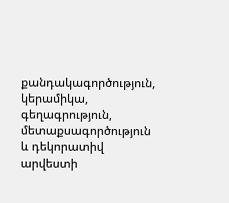քանդակագործություն, կերամիկա, գեղագրություն, մետաքսագործություն և դեկորատիվ արվեստի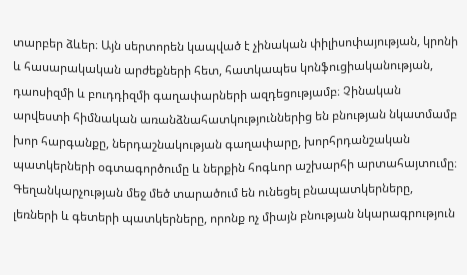տարբեր ձևեր։ Այն սերտորեն կապված է չինական փիլիսոփայության, կրոնի և հասարակական արժեքների հետ, հատկապես կոնֆուցիականության, դաոսիզմի և բուդդիզմի գաղափարների ազդեցությամբ։ Չինական արվեստի հիմնական առանձնահատկություններից են բնության նկատմամբ խոր հարգանքը, ներդաշնակության գաղափարը, խորհրդանշական պատկերների օգտագործումը և ներքին հոգևոր աշխարհի արտահայտումը։ Գեղանկարչության մեջ մեծ տարածում են ունեցել բնապատկերները, լեռների և գետերի պատկերները, որոնք ոչ միայն բնության նկարագրություն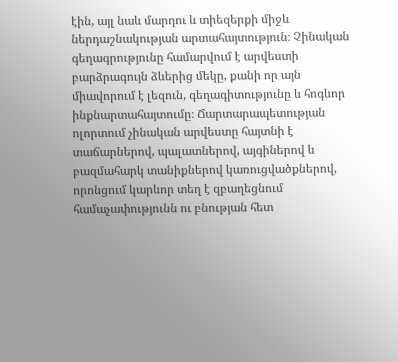էին, այլ նաև մարդու և տիեզերքի միջև ներդաշնակության արտահայտություն։ Չինական գեղագրությունը համարվում է արվեստի բարձրագույն ձևերից մեկը, քանի որ այն միավորում է լեզուն, գեղագիտությունը և հոգևոր ինքնարտահայտումը։ Ճարտարապետության ոլորտում չինական արվեստը հայտնի է տաճարներով, պալատներով, այգիներով և բազմահարկ տանիքներով կառուցվածքներով, որոնցում կարևոր տեղ է զբաղեցնում համաչափությունն ու բնության հետ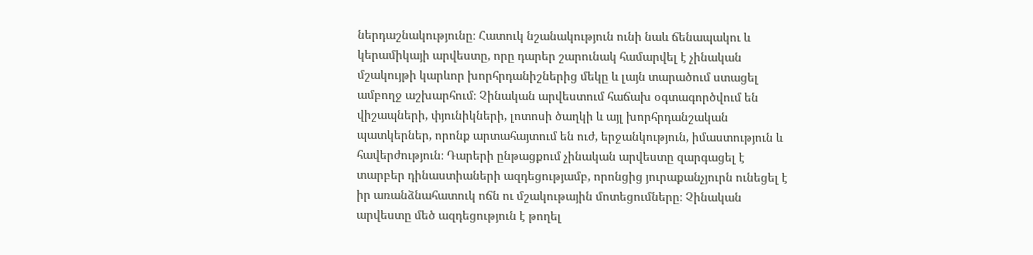ներդաշնակությունը։ Հատուկ նշանակություն ունի նաև ճենապակու և կերամիկայի արվեստը, որը դարեր շարունակ համարվել է չինական մշակույթի կարևոր խորհրդանիշներից մեկը և լայն տարածում ստացել ամբողջ աշխարհում։ Չինական արվեստում հաճախ օգտագործվում են վիշապների, փյունիկների, լոտոսի ծաղկի և այլ խորհրդանշական պատկերներ, որոնք արտահայտում են ուժ, երջանկություն, իմաստություն և հավերժություն։ Դարերի ընթացքում չինական արվեստը զարգացել է տարբեր դինաստիաների ազդեցությամբ, որոնցից յուրաքանչյուրն ունեցել է իր առանձնահատուկ ոճն ու մշակութային մոտեցումները։ Չինական արվեստը մեծ ազդեցություն է թողել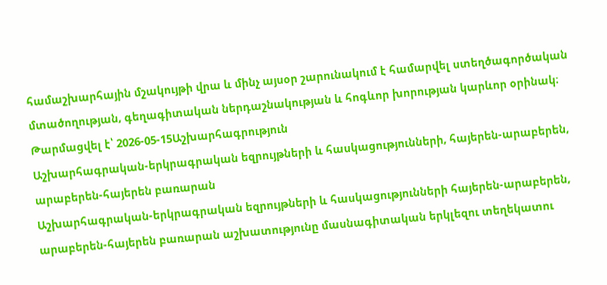համաշխարհային մշակույթի վրա և մինչ այսօր շարունակում է համարվել ստեղծագործական մտածողության, գեղագիտական ներդաշնակության և հոգևոր խորության կարևոր օրինակ։
Թարմացվել է՝ 2026-05-15Աշխարհագրություն
Աշխարհագրական-երկրագրական եզրույթների և հասկացությունների, հայերեն-արաբերեն, արաբերեն-հայերեն բառարան
Աշխարհագրական-երկրագրական եզրույթների և հասկացությունների հայերեն-արաբերեն, արաբերեն-հայերեն բառարան աշխատությունը մասնագիտական երկլեզու տեղեկատու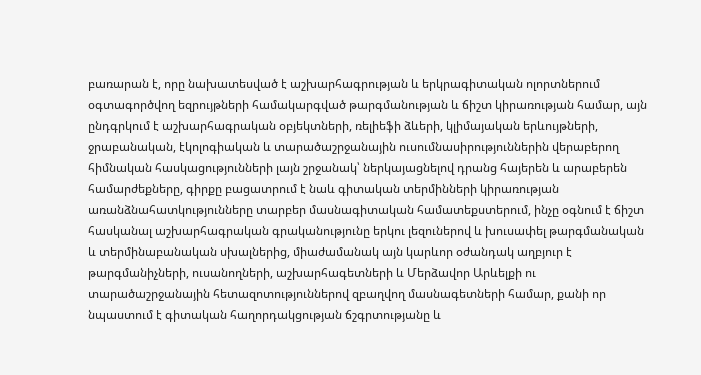բառարան է, որը նախատեսված է աշխարհագրության և երկրագիտական ոլորտներում օգտագործվող եզրույթների համակարգված թարգմանության և ճիշտ կիրառության համար, այն ընդգրկում է աշխարհագրական օբյեկտների, ռելիեֆի ձևերի, կլիմայական երևույթների, ջրաբանական, էկոլոգիական և տարածաշրջանային ուսումնասիրություններին վերաբերող հիմնական հասկացությունների լայն շրջանակ՝ ներկայացնելով դրանց հայերեն և արաբերեն համարժեքները, գիրքը բացատրում է նաև գիտական տերմինների կիրառության առանձնահատկությունները տարբեր մասնագիտական համատեքստերում, ինչը օգնում է ճիշտ հասկանալ աշխարհագրական գրականությունը երկու լեզուներով և խուսափել թարգմանական և տերմինաբանական սխալներից, միաժամանակ այն կարևոր օժանդակ աղբյուր է թարգմանիչների, ուսանողների, աշխարհագետների և Մերձավոր Արևելքի ու տարածաշրջանային հետազոտություններով զբաղվող մասնագետների համար, քանի որ նպաստում է գիտական հաղորդակցության ճշգրտությանը և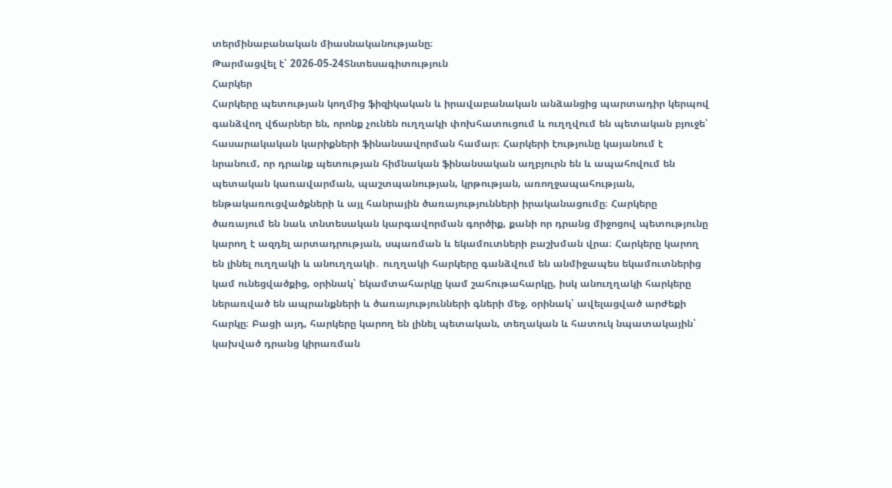տերմինաբանական միասնականությանը։
Թարմացվել է՝ 2026-05-24Տնտեսագիտություն
Հարկեր
Հարկերը պետության կողմից ֆիզիկական և իրավաբանական անձանցից պարտադիր կերպով գանձվող վճարներ են, որոնք չունեն ուղղակի փոխհատուցում և ուղղվում են պետական բյուջե՝ հասարակական կարիքների ֆինանսավորման համար։ Հարկերի էությունը կայանում է նրանում, որ դրանք պետության հիմնական ֆինանսական աղբյուրն են և ապահովում են պետական կառավարման, պաշտպանության, կրթության, առողջապահության, ենթակառուցվածքների և այլ հանրային ծառայությունների իրականացումը։ Հարկերը ծառայում են նաև տնտեսական կարգավորման գործիք, քանի որ դրանց միջոցով պետությունը կարող է ազդել արտադրության, սպառման և եկամուտների բաշխման վրա։ Հարկերը կարող են լինել ուղղակի և անուղղակի․ ուղղակի հարկերը գանձվում են անմիջապես եկամուտներից կամ ունեցվածքից, օրինակ՝ եկամտահարկը կամ շահութահարկը, իսկ անուղղակի հարկերը ներառված են ապրանքների և ծառայությունների գների մեջ, օրինակ՝ ավելացված արժեքի հարկը։ Բացի այդ, հարկերը կարող են լինել պետական, տեղական և հատուկ նպատակային՝ կախված դրանց կիրառման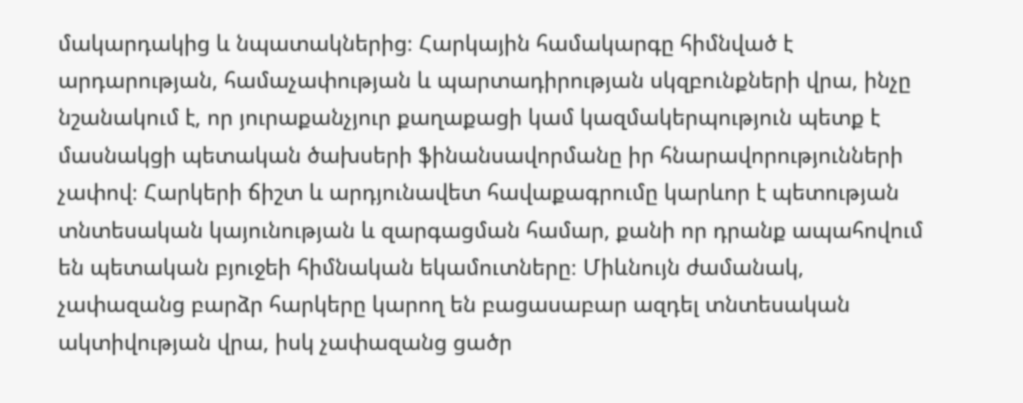մակարդակից և նպատակներից։ Հարկային համակարգը հիմնված է արդարության, համաչափության և պարտադիրության սկզբունքների վրա, ինչը նշանակում է, որ յուրաքանչյուր քաղաքացի կամ կազմակերպություն պետք է մասնակցի պետական ծախսերի ֆինանսավորմանը իր հնարավորությունների չափով։ Հարկերի ճիշտ և արդյունավետ հավաքագրումը կարևոր է պետության տնտեսական կայունության և զարգացման համար, քանի որ դրանք ապահովում են պետական բյուջեի հիմնական եկամուտները։ Միևնույն ժամանակ, չափազանց բարձր հարկերը կարող են բացասաբար ազդել տնտեսական ակտիվության վրա, իսկ չափազանց ցածր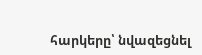հարկերը՝ նվազեցնել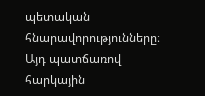պետական հնարավորությունները։ Այդ պատճառով հարկային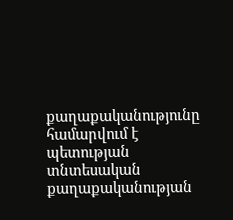քաղաքականությունը համարվում է պետության տնտեսական քաղաքականության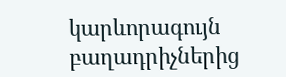կարևորագույն բաղադրիչներից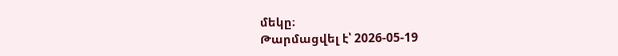մեկը։
Թարմացվել է՝ 2026-05-19